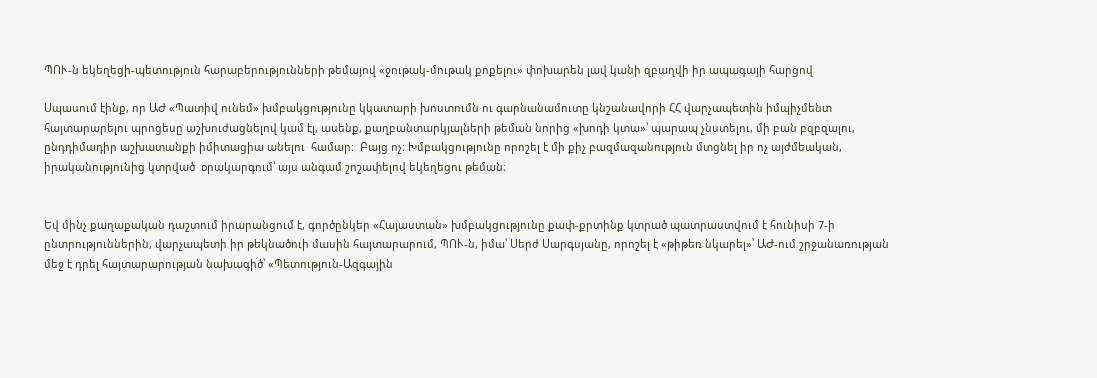ՊՈՒ-ն եկեղեցի-պետություն հարաբերությունների թեմայով «ջութակ-մութակ քոքելու» փոխարեն լավ կանի զբաղվի իր ապագայի հարցով

Սպասում էինք, որ ԱԺ «Պատիվ ունեմ» խմբակցությունը կկատարի խոստումն ու գարնանամուտը կնշանավորի ՀՀ վարչապետին իմպիչմենտ հայտարարելու պրոցեսը աշխուժացնելով կամ էլ, ասենք, քաղբանտարկյալների թեման նորից «խոդի կտա»՝ պարապ չնստելու, մի բան բզբզալու, ընդդիմադիր աշխատանքի իմիտացիա անելու  համար։  Բայց ոչ։ Խմբակցությունը որոշել է մի քիչ բազմազանություն մտցնել իր ոչ այժմեական, իրականությունից կտրված  օրակարգում՝ այս անգամ շոշափելով եկեղեցու թեման։


Եվ մինչ քաղաքական դաշտում իրարանցում է, գործընկեր «Հայաստան» խմբակցությունը քափ-քրտինք կտրած պատրաստվում է հունիսի 7-ի ընտրություններին, վարչապետի իր թեկնածուի մասին հայտարարում, ՊՈՒ-ն, իմա՝ Սերժ Սարգսյանը, որոշել է «թիթեռ նկարել»՝ ԱԺ-ում շրջանառության մեջ է դրել հայտարարության նախագիծ՝ «Պետություն-Ազգային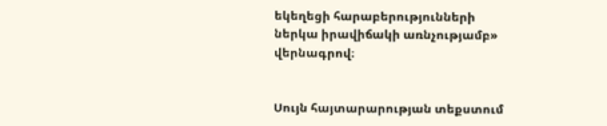եկեղեցի հարաբերությունների ներկա իրավիճակի առնչությամբ» վերնագրով։


Սույն հայտարարության տեքստում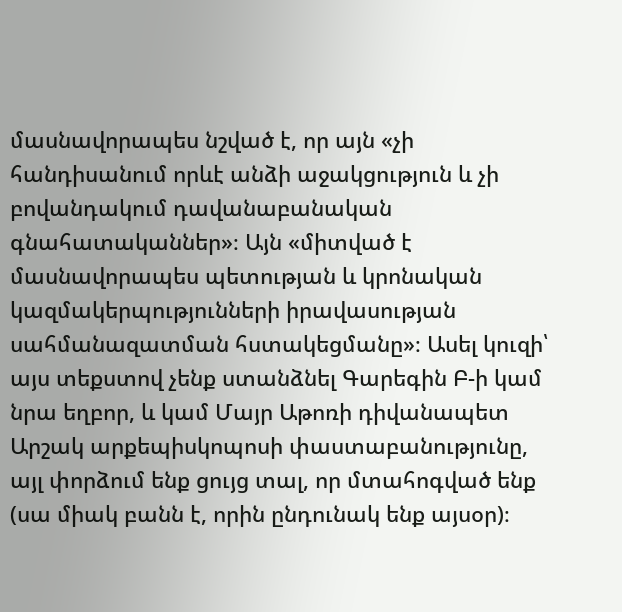մասնավորապես նշված է, որ այն «չի հանդիսանում որևէ անձի աջակցություն և չի բովանդակում դավանաբանական գնահատականներ»։ Այն «միտված է մասնավորապես պետության և կրոնական կազմակերպությունների իրավասության սահմանազատման հստակեցմանը»։ Ասել կուզի՝ այս տեքստով չենք ստանձնել Գարեգին Բ-ի կամ նրա եղբոր, և կամ Մայր Աթոռի դիվանապետ Արշակ արքեպիսկոպոսի փաստաբանությունը, այլ փորձում ենք ցույց տալ, որ մտահոգված ենք (սա միակ բանն է, որին ընդունակ ենք այսօր)։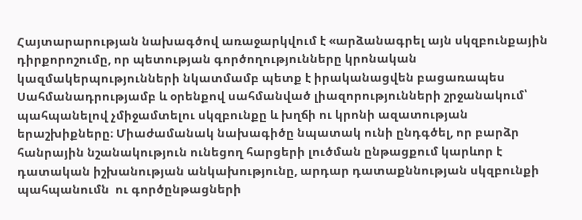Հայտարարության նախագծով առաջարկվում է «արձանագրել այն սկզբունքային դիրքորոշումը, որ պետության գործողությունները կրոնական կազմակերպությունների նկատմամբ պետք է իրականացվեն բացառապես Սահմանադրությամբ և օրենքով սահմանված լիազորությունների շրջանակում՝ պահպանելով չմիջամտելու սկզբունքը և խղճի ու կրոնի ազատության երաշխիքները։ Միաժամանակ նախագիծը նպատակ ունի ընդգծել, որ բարձր հանրային նշանակություն ունեցող հարցերի լուծման ընթացքում կարևոր է դատական իշխանության անկախությունը, արդար դատաքննության սկզբունքի պահպանումն  ու գործընթացների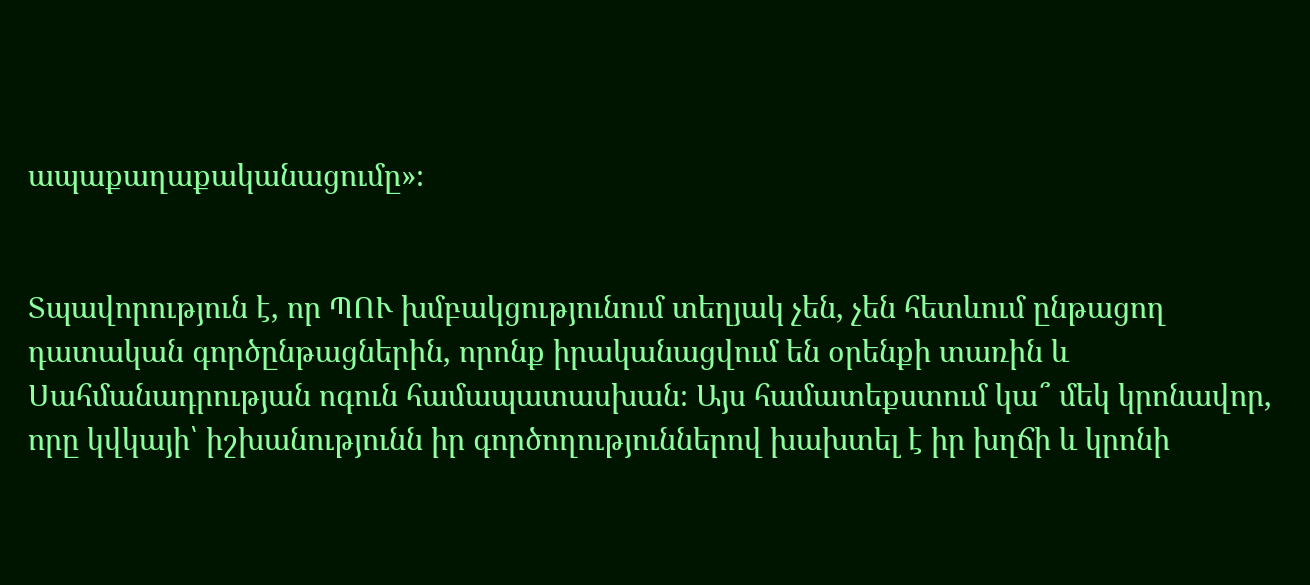ապաքաղաքականացումը»։


Տպավորություն է, որ ՊՈՒ խմբակցությունում տեղյակ չեն, չեն հետևում ընթացող դատական գործընթացներին, որոնք իրականացվում են օրենքի տառին և Սահմանադրության ոգուն համապատասխան։ Այս համատեքստում կա՞ մեկ կրոնավոր, որը կվկայի՝ իշխանությունն իր գործողություններով խախտել է իր խղճի և կրոնի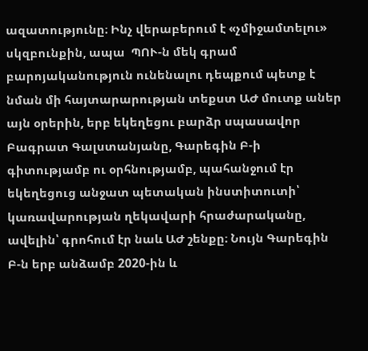ազատությունը։ Ինչ վերաբերում է «չմիջամտելու» սկզբունքին, ապա  ՊՈՒ-ն մեկ գրամ բարոյականություն ունենալու դեպքում պետք է նման մի հայտարարության տեքստ ԱԺ մուտք աներ այն օրերին, երբ եկեղեցու բարձր սպասավոր Բագրատ Գալստանյանը, Գարեգին Բ-ի գիտությամբ ու օրհնությամբ, պահանջում էր եկեղեցուց անջատ պետական ինստիտուտի՝ կառավարության ղեկավարի հրաժարականը, ավելին՝ գրոհում էր նաև ԱԺ շենքը։ Նույն Գարեգին Բ-ն երբ անձամբ 2020-ին և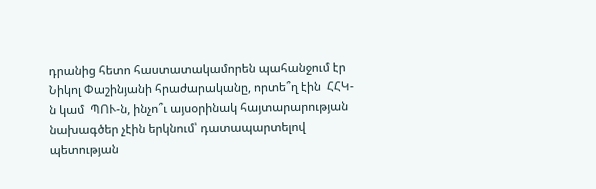դրանից հետո հաստատակամորեն պահանջում էր Նիկոլ Փաշինյանի հրաժարականը, որտե՞ղ էին  ՀՀԿ-ն կամ  ՊՈՒ-ն, ինչո՞ւ այսօրինակ հայտարարության նախագծեր չէին երկնում՝ դատապարտելով պետության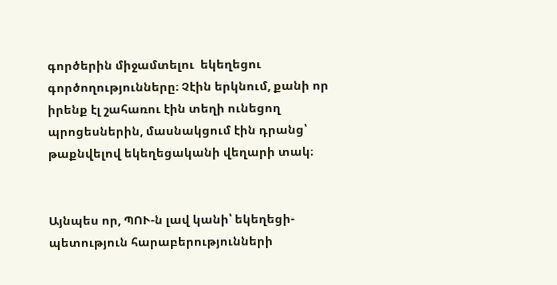գործերին միջամտելու  եկեղեցու գործողությունները։ Չէին երկնում, քանի որ իրենք էլ շահառու էին տեղի ունեցող պրոցեսներին, մասնակցում էին դրանց՝ թաքնվելով եկեղեցականի վեղարի տակ։


Այնպես որ, ՊՈՒ-ն լավ կանի՝ եկեղեցի-պետություն հարաբերությունների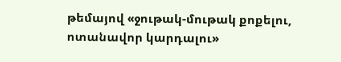թեմայով «ջութակ-մութակ քոքելու, ոտանավոր կարդալու»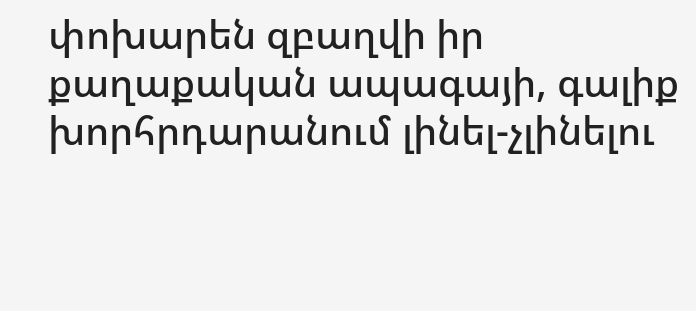փոխարեն զբաղվի իր քաղաքական ապագայի, գալիք  խորհրդարանում լինել-չլինելու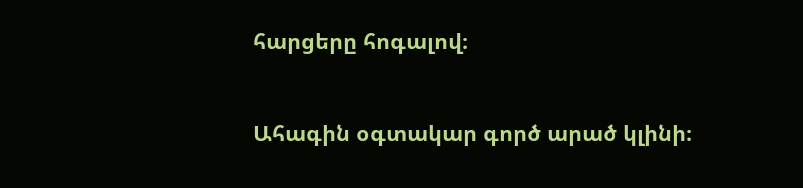հարցերը հոգալով։


Ահագին օգտակար գործ արած կլինի։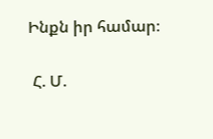Ինքն իր համար։

 Հ. Մ.